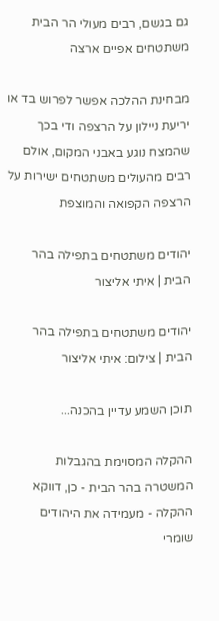גם בגשם, רבים מעולי הר הבית משתטחים אפיים ארצה

מבחינת ההלכה אפשר לפרוש בד או יריעת ניילון על הרצפה ודי בכך שהמצח נוגע באבני המקום, אולם רבים מהעולים משתטחים ישירות על הרצפה הקפואה והמוצפת

יהודים משתטחים בתפילה בהר הבית | איתי אליצור

יהודים משתטחים בתפילה בהר הבית | צילום: איתי אליצור

תוכן השמע עדיין בהכנה...

ההקלה המסוימת בהגבלות המשטרה בהר הבית - כן, דווקא ההקלה - מעמידה את היהודים שומרי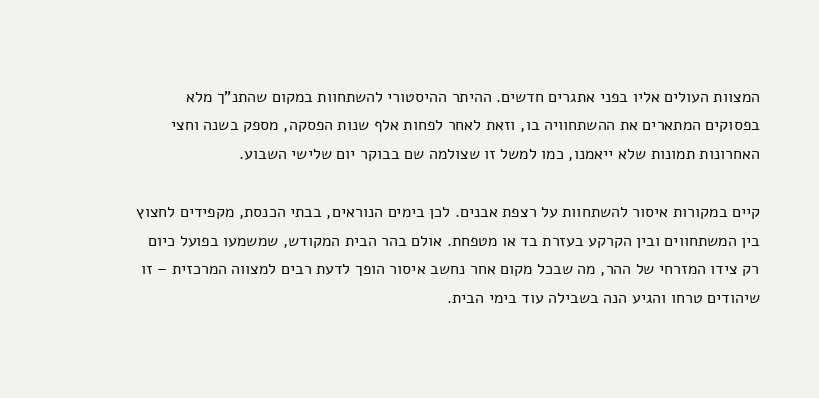המצוות העולים אליו בפני אתגרים חדשים. ההיתר ההיסטורי להשתחוות במקום שהתנ"ך מלא בפסוקים המתארים את ההשתחוויה בו, וזאת לאחר לפחות אלף שנות הפסקה, מספק בשנה וחצי האחרונות תמונות שלא ייאמנו, כמו למשל זו שצולמה שם בבוקר יום שלישי השבוע.

קיים במקורות איסור להשתחוות על רצפת אבנים. לכן בימים הנוראים, בבתי הכנסת, מקפידים לחצוץ בין המשתחווים ובין הקרקע בעזרת בד או מטפחת. אולם בהר הבית המקודש, שמשמעו בפועל כיום רק צידו המזרחי של ההר, מה שבכל מקום אחר נחשב איסור הופך לדעת רבים למצווה המרכזית – זו שיהודים טרחו והגיע הנה בשבילה עוד בימי הבית.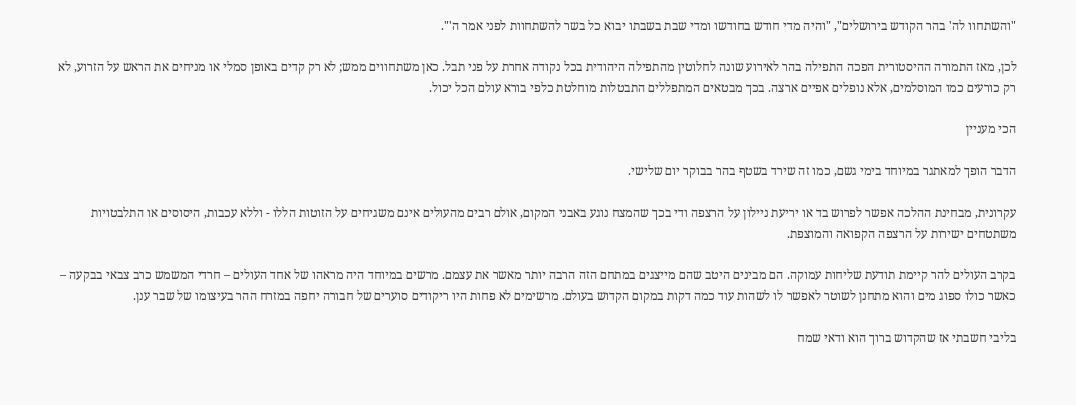"והשתחוו לה' בהר הקודש בירושלים", "והיה מדי חודש בחודשו ומדי שבת בשבתו יבוא כל בשר להשתחוות לפני אמר ה'".

לכן, מאז התמורה ההיסטורית הפכה התפילה בהר לאירוע שונה לחלוטין מהתפילה היהודית בכל נקודה אחרת על פני תבל. כאן משתחווים ממש; לא רק קדים באופן סמלי או מניחים את הראש על הזרוע, לא רק כורעים כמו המוסלמים, אלא נופלים אפיים ארצה. בכך מבטאים המתפללים התבטלות מוחלטת כלפי בורא עולם הכל יכול.

הכי מעניין

הדבר הופך למאתגר במיוחד בימי גשם, כמו זה שירד בשטף בהר בבוקר יום שלישי.

עקרונית, מבחינת ההלכה אפשר לפרוש בד או יריעת ניילון על הרצפה ודי בכך שהמצח נוגע באבני המקום, אולם רבים מהעולים אינם משגיחים על הזוטות הללו - וללא עכבות, היסוסים או התלבטויות משתטחים ישירות על הרצפה הקפואה והמוצפת.

בקרב העולים להר קיימת תודעת שליחות עמוקה. הם מבינים היטב שהם מייצגים במתחם הזה הרבה יותר מאשר את עצמם. מרשים במיוחד היה מראהו של אחד העולים – חרדי המשמש כרב צבאי בבקעה – כאשר כולו ספוג מים והוא מתחנן לשוטר לאפשר לו לשהות עוד כמה דקות במקום הקדוש בעולם. מרשימים לא פחות היו ריקודים סוערים של חבורה יחפה במזרח ההר בעיצומו של שבר ענן.

בליבי חשבתי אז שהקדוש ברוך הוא ודאי שמח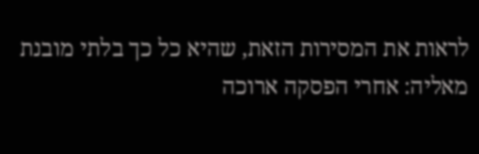לראות את המסירות הזאת, שהיא כל כך בלתי מובנת מאליה: אחרי הפסקה ארוכה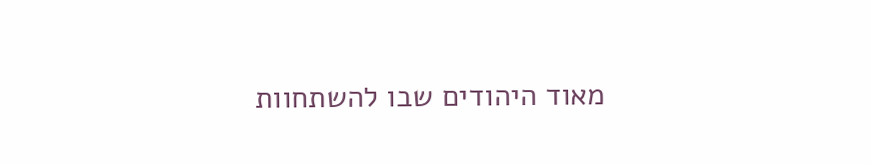מאוד היהודים שבו להשתחוות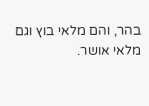בהר, והם מלאי בוץ וגם מלאי אושר.